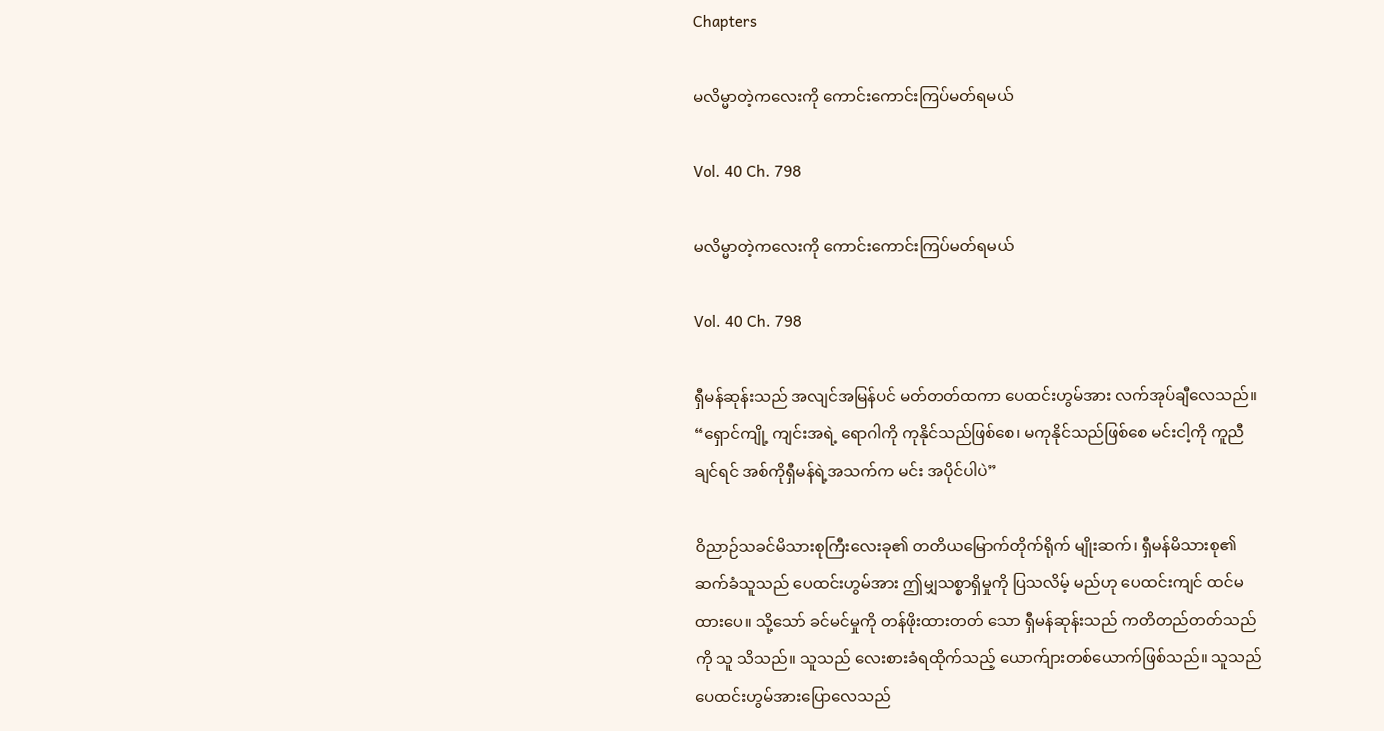Chapters

မလိမ္မာတဲ့ကလေးကို ကောင်းကောင်းကြပ်မတ်ရမယ်

Vol. 40 Ch. 798

မလိမ္မာတဲ့ကလေးကို ကောင်းကောင်းကြပ်မတ်ရမယ်

Vol. 40 Ch. 798

ရှီမန်ဆုန်းသည် အလျင်အမြန်ပင် မတ်တတ်ထကာ ပေထင်းဟွမ်အား လက်အုပ်ချီလေသည်။ “ရှောင်ကျို့ ကျင်းအရဲ့ ရောဂါကို ကုနိုင်သည်ဖြစ်စေ၊ မကုနိုင်သည်ဖြစ်စေ မင်းငါ့ကို ကူညီချင်ရင် အစ်ကိုရှီမန်ရဲ့အသက်က မင်း အပိုင်ပါပဲ”

ဝိညာဉ်သခင်မိသားစုကြီးလေးခု၏ တတိယမြောက်တိုက်ရိုက် မျိုးဆက်၊ ရှီမန်မိသားစု၏ ဆက်ခံသူသည် ပေထင်းဟွမ်အား ဤမျှသစ္စာရှိမှုကို ပြသလိမ့် မည်ဟု ပေထင်းကျင် ထင်မထားပေ။ သို့သော် ခင်မင်မှုကို တန်ဖိုးထားတတ် သော ရှီမန်ဆုန်းသည် ကတိတည်တတ်သည်ကို သူ သိသည်။ သူသည် လေးစားခံရထိုက်သည့် ယောက်ျားတစ်ယောက်ဖြစ်သည်။ သူသည် ပေထင်းဟွမ်အားပြောလေသည်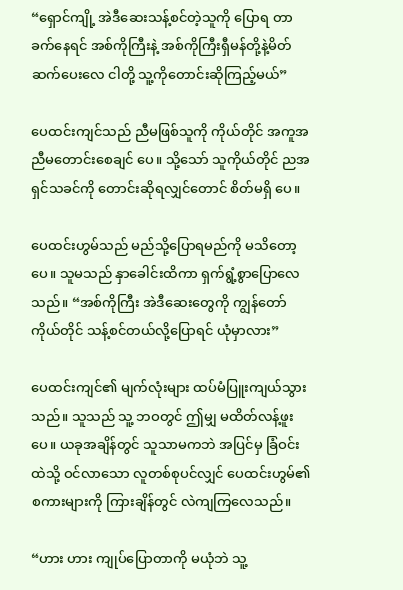“ရှောင်ကျို့ အဲဒီဆေးသန့်စင်တဲ့သူကို ပြောရ တာ ခက်နေရင် အစ်ကိုကြီးနဲ့ အစ်ကိုကြီးရှီမန်တို့နဲ့မိတ်ဆက်ပေးလေ ငါတို့ သူ့ကိုတောင်းဆိုကြည့်မယ်”

ပေထင်းကျင်သည် ညီမဖြစ်သူကို ကိုယ်တိုင် အကူအညီမတောင်းစေချင် ပေ။ သို့သော် သူကိုယ်တိုင် ညအရှင်သခင်ကို တောင်းဆိုရလျှင်တောင် စိတ်မရှိ ပေ။

ပေထင်းဟွမ်သည် မည်သို့ပြောရမည်ကို မသိတော့ပေ။ သူမသည် နှာခေါင်းထိကာ ရှက်ရွံ့စွာပြောလေသည်။ “အစ်ကိုကြီး အဲဒီဆေးတွေကို ကျွန်တော်ကိုယ်တိုင် သန့်စင်တယ်လို့ပြောရင် ယုံမှာလား”

ပေထင်းကျင်၏ မျက်လုံးများ ထပ်မံပြူးကျယ်သွားသည်။ သူသည် သူ့ ဘဝတွင် ဤမျှ မထိတ်လန့်ဖူးပေ။ ယခုအချိန်တွင် သူသာမကဘဲ အပြင်မှ ခြံဝင်းထဲသို့ ဝင်လာသော လူတစ်စုပင်လျှင် ပေထင်းဟွမ်၏စကားများကို ကြားချိန်တွင် လဲကျကြလေသည်။

“ဟား ဟား ကျုပ်ပြောတာကို မယုံဘဲ သူ့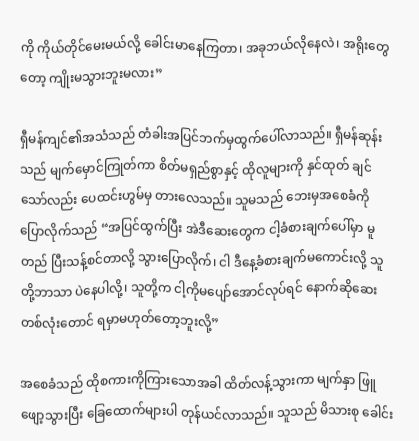ကို ကိုယ်တိုင်မေးမယ်လို့ ခေါင်းမာနေကြတာ၊ အခုဘယ်လိုနေလဲ၊ အရိုးတွေတော့ ကျိုးမသွားဘူးမလား”

ရှီမန်ကျင်၏အသံသည် တံခါးအပြင်ဘက်မှထွက်ပေါ်လာသည်။ ရှီမန်ဆုန်းသည် မျက်မှောင်ကြုတ်ကာ စိတ်မရှည်စွာနှင့် ထိုလူများကို နှင်ထုတ် ချင်သော်လည်း ပေထင်းဟွမ်မှ တားလေသည်။ သူမသည် ဘေးမှအစေခံကို ပြောလိုက်သည် “အပြင်ထွက်ပြီး အဲဒီဆေးတွေက ငါ့ခံစားချက်ပေါ်မှာ မူတည် ပြီးသန့်စင်တာလို့ သွားပြောလိုက်၊ ငါ ဒီနေ့ခံစားချက်မကောင်းလို့ သူတို့ဘာသာ ပဲနေပါလို့၊ သူတို့က ငါ့ကိုမပျော်အောင်လုပ်ရင် နောက်ဆိုဆေးတစ်လုံးတောင် ရမှာမဟုတ်တော့ဘူးလို့”

အစေခံသည် ထိုစကားကိုကြားသောအခါ ထိတ်လန့်သွားကာ မျက်နှာ ဖြူဖျော့သွားပြီး ခြေထောက်များပါ တုန်ယင်လာသည်။ သူသည် မိသားစု ခေါင်း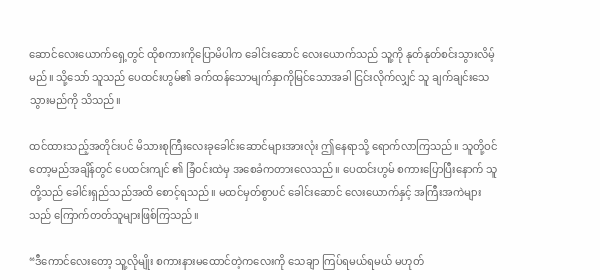ဆောင်လေးယောက်ရှေ့တွင် ထိုစကားကိုပြောမိပါက ခေါင်းဆောင် လေးယောက်သည် သူ့ကို နုတ်နုတ်စင်းသွားလိမ့်မည်။ သို့သော် သူသည် ပေထင်းဟွမ်၏ ခက်ထန်သောမျက်နှာကိုမြင်သောအခါ ငြင်းလိုက်လျှင် သူ ချက်ချင်းသေသွားမည်ကို သိသည်။

ထင်ထားသည့်အတိုင်းပင် မိသားစုကြီးလေးခုခေါင်းဆောင်များအားလုံး ဤနေရာသို့ ရောက်လာကြသည်။ သူတို့ဝင်တော့မည်အချိန်တွင် ပေထင်းကျင် ၏ ခြံဝင်းထဲမှ အစေခံကတားလေသည်။ ပေထင်းဟွမ် စကားပြောပြီးနောက် သူတို့သည် ခေါင်းရှည်သည်အထိ စောင့်ရသည်။ မထင်မှတ်စွာပင် ခေါင်းဆောင် လေးယောက်နှင့် အကြီးအကဲများသည် ကြောက်တတ်သူများဖြစ်ကြသည်။

“ဒီကောင်လေးတော့ သူ့လိုမျိုး စကားနားမထောင်တဲ့ကလေးကို သေချာ ကြပ်ရမယ်ရမယ် မဟုတ်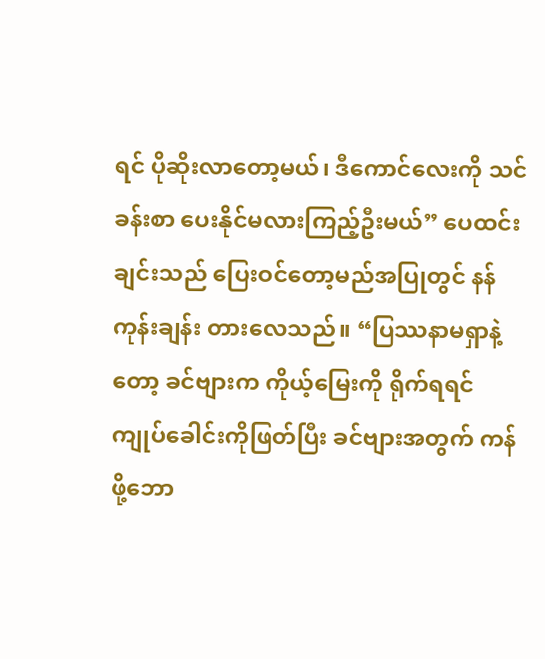ရင် ပိုဆိုးလာတော့မယ်၊ ဒီကောင်လေးကို သင်ခန်းစာ ပေးနိုင်မလားကြည့်ဦးမယ်” ပေထင်းချင်းသည် ပြေးဝင်တော့မည်အပြုတွင် နန်ကုန်းချန်း တားလေသည်။ “ပြဿနာမရှာနဲ့တော့ ခင်ဗျားက ကိုယ့်မြေးကို ရိုက်ရရင် ကျုပ်ခေါင်းကိုဖြတ်ပြီး ခင်ဗျားအတွက် ကန်ဖို့ဘော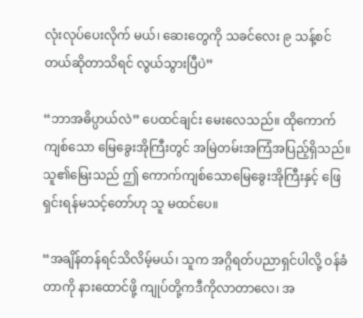လုံးလုပ်ပေးလိုက် မယ်၊ ဆေးတွေကို သခင်လေး ၉ သန့်စင်တယ်ဆိုတာသိရင် လွယ်သွားပြီပဲ”

“ဘာအဓိပ္ပာယ်လဲ” ပေထင်ချင်း မေးလေသည်။ ထိုကောက်ကျစ်သော မြေခွေးအိုကြီးတွင် အမြဲတမ်းအကြံအပြည့်ရှိသည်။ သူ၏မြေးသည် ဤ ကောက်ကျစ်သောမြေခွေးအိုကြီးနှင့် ဖြေရှင်းရန်မသင့်တော်ဟု သူ မထင်ပေ။

“အချိန်တန်ရင်သိလိမ့်မယ်၊ သူက အဂ္ဂိရတ်ပညာရှင်ပါလို့ ဝန်ခံတာကို နားထောင်ဖို့ ကျုပ်တို့ကဒီကိုလာတာလေ၊ အ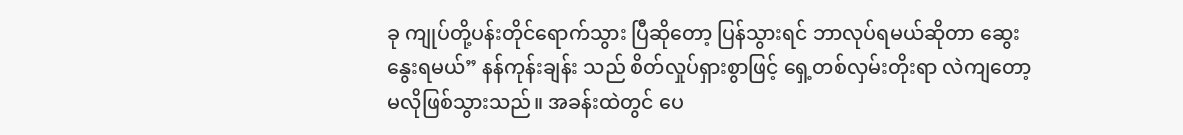ခု ကျုပ်တို့ပန်းတိုင်ရောက်သွား ပြီဆိုတော့ ပြန်သွားရင် ဘာလုပ်ရမယ်ဆိုတာ ဆွေးနွေးရမယ်” နန်ကုန်းချန်း သည် စိတ်လှုပ်ရှားစွာဖြင့် ရှေ့တစ်လှမ်းတိုးရာ လဲကျတော့မလိုဖြစ်သွားသည်။ အခန်းထဲတွင် ပေ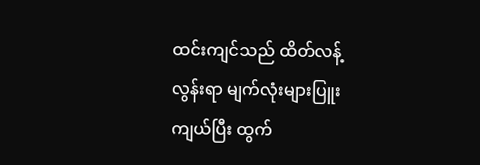ထင်းကျင်သည် ထိတ်လန့်လွန်းရာ မျက်လုံးများပြူးကျယ်ပြီး ထွက်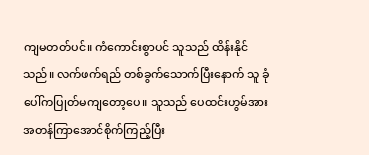ကျမတတ်ပင်။ ကံကောင်းစွာပင် သူသည် ထိန်းနိုင်သည်။ လက်ဖက်ရည် တစ်ခွက်သောက်ပြီးနောက် သူ ခုံပေါ်ကပြုတ်မကျတော့ပေ။ သူသည် ပေထင်းဟွမ်အား အတန်ကြာအောင်စိုက်ကြည့်ပြီး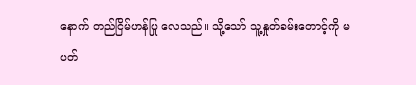နောက် တည်ငြိမ်ဟန်ပြု လေသည်။ သို့သော် သူ့နှုတ်ခမ်းတောင့်ကို မပတ်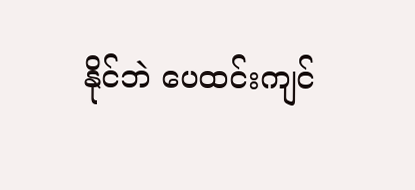နိုင်ဘဲ ပေထင်းကျင်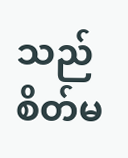သည် စိတ်မ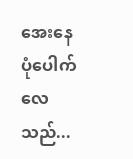အေးနေပုံပေါက်လေသည်...